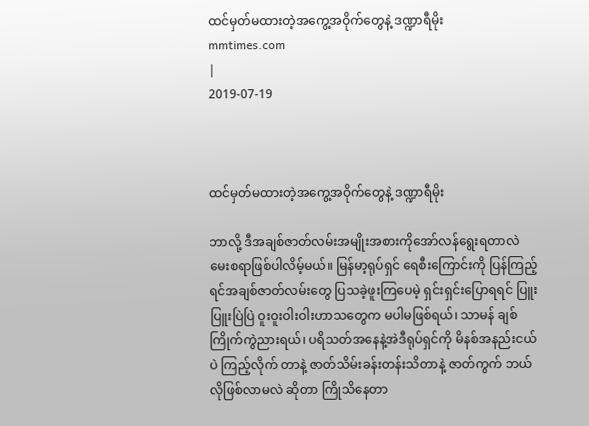ထင်မှတ်မထားတဲ့အကွေ့အဝိုက်တွေနဲ့ ဒဏ္ဍာရီမိုး
mmtimes.com
|
2019-07-19



ထင်မှတ်မထားတဲ့အကွေ့အဝိုက်တွေနဲ့ ဒဏ္ဍာရီမိုး

ဘာလို့ ဒီအချစ်ဇာတ်လမ်းအမျိုးအစားကိုအော်လန်ရွေးရတာလဲ မေးစရာဖြစ်ပါလိမ့်မယ်။ မြန်မာ့ရုပ်ရှင် ရေစီးကြောင်းကို ပြန်ကြည့်ရင်အချစ်ဇာတ်လမ်းတွေ ပြသခဲ့ဖူးကြပေမဲ့ ရှင်းရှင်းပြောရရင် ပြူးပြူးပြဲပြဲ ဝူးဝူးဝါးဝါးဟာသတွေက မပါမဖြစ်ရယ်၊ သာမန် ချစ်ကြိုက်ကွဲညားရယ်၊ ပရိသတ်အနေနဲ့အဲဒီရုပ်ရှင်ကို မိနစ်အနည်းငယ်ပဲ ကြည့်လိုက် တာနဲ့ ဇာတ်သိမ်းခန်းတန်းသိတာနဲ့ ဇာတ်ကွက် ဘယ်လိုဖြစ်လာမလဲ ဆိုတာ ကြိုသိနေတာ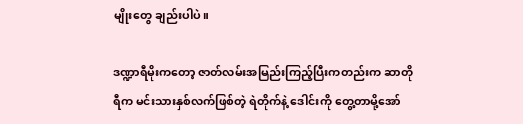မျိုးတွေ ချည်းပါပဲ။

ဒဏ္ဍာရီမိုးကတော့ ဇာတ်လမ်းအမြည်းကြည့်ပြီးကတည်းက ဆာတိုရီက မင်းသားနှစ်လက်ဖြစ်တဲ့ ရဲတိုက်နဲ့ ဒေါင်းကို တွေ့တာမို့အော်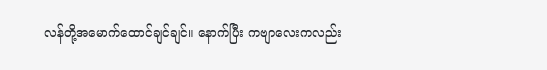လန်တို့အမောက်ထောင်ချင်ချင်။ နောက်ပြီး ကဗျာလေးကလည်း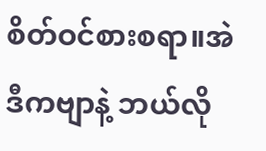စိတ်ဝင်စားစရာ။အဲဒီကဗျာနဲ့ ဘယ်လို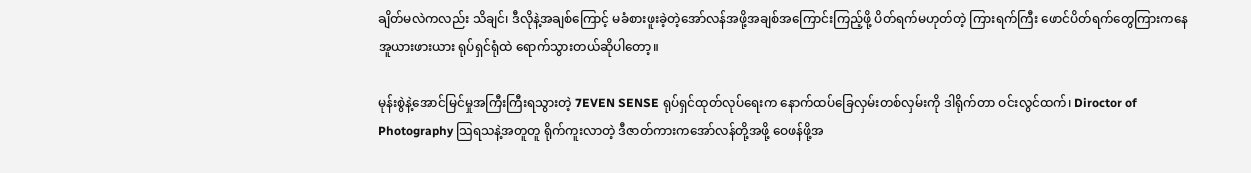ချိတ်မလဲကလည်း သိချင်၊ ဒီလိုနဲ့အချစ်ကြောင့် မခံစားဖူးခဲ့တဲ့အော်လန်အဖို့အချစ်အကြောင်းကြည့်ဖို့ ပိတ်ရက်မဟုတ်တဲ့ ကြားရက်ကြီး ဖောင်ပိတ်ရက်တွေကြားကနေအူယားဖားယား ရုပ်ရှင်ရုံထဲ ရောက်သွားတယ်ဆိုပါတော့။

မုန်းစွဲနဲ့အောင်မြင်မှုအကြီးကြီးရသွားတဲ့ 7EVEN SENSE ရုပ်ရှင်ထုတ်လုပ်ရေးက နောက်ထပ်ခြေလှမ်းတစ်လှမ်းကို ဒါရိုက်တာ ဝင်းလွင်ထက်၊ Diroctor of Photography သြရသနဲ့အတူတူ ရိုက်ကူးလာတဲ့ ဒီဇာတ်ကားကအော်လန်တို့အဖို့ ဝေဖန်ဖို့အ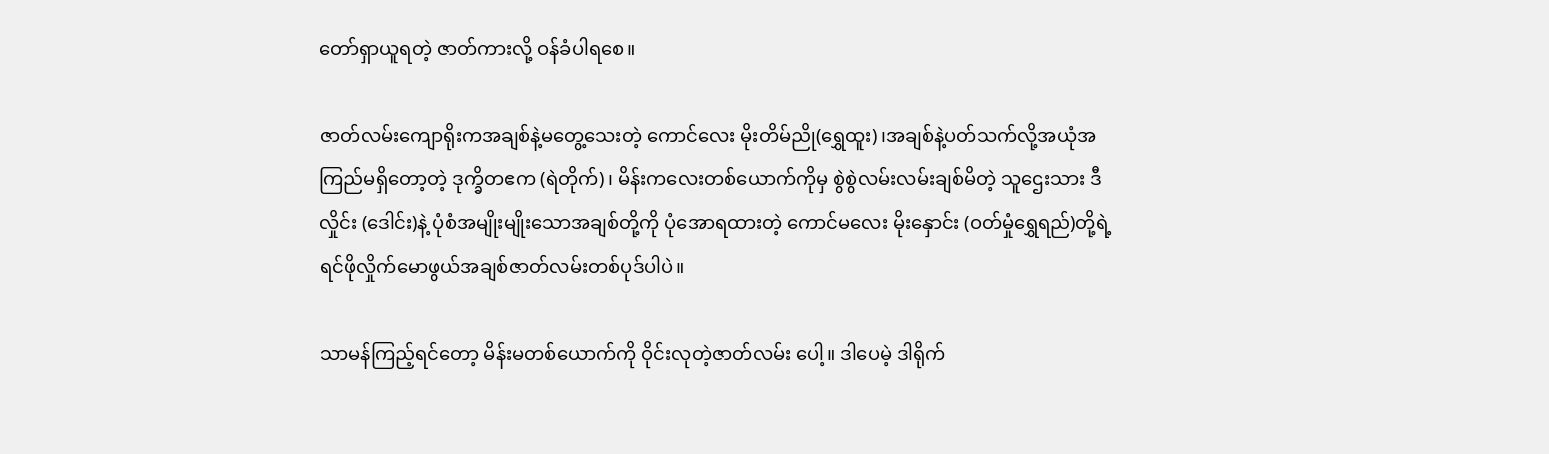တော်ရှာယူရတဲ့ ဇာတ်ကားလို့ ဝန်ခံပါရစေ။

ဇာတ်လမ်းကျောရိုးကအချစ်နဲ့မတွေ့သေးတဲ့ ကောင်လေး မိုးတိမ်ညို(ရွှေထူး)၊အချစ်နဲ့ပတ်သက်လို့အယုံအကြည်မရှိတော့တဲ့ ဒုက္ခိတဧက (ရဲတိုက်)၊ မိန်းကလေးတစ်ယောက်ကိုမှ စွဲစွဲလမ်းလမ်းချစ်မိတဲ့ သူဌေးသား ဒီလှိုင်း (ဒေါင်း)နဲ့ ပုံစံအမျိုးမျိုးသောအချစ်တို့ကို ပုံအောရထားတဲ့ ကောင်မလေး မိုးနှောင်း (ဝတ်မှုံရွှေရည်)တို့ရဲ့ ရင်ဖိုလှိုက်မောဖွယ်အချစ်ဇာတ်လမ်းတစ်ပုဒ်ပါပဲ။

သာမန်ကြည့်ရင်တော့ မိန်းမတစ်ယောက်ကို ဝိုင်းလုတဲ့ဇာတ်လမ်း ပေါ့။ ဒါပေမဲ့ ဒါရိုက်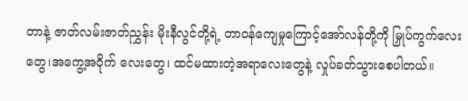တာနဲ့ ဇာတ်လမ်းဇာတ်ညွှန်း မိုးနီလွင်တို့ရဲ့ တာဝန်ကျေမှုကြောင့်အော်လန်တို့ကို မြှုပ်ကွက်လေးတွေ၊အကွေ့အဝိုက် လေးတွေ၊ ထင်မထားတဲ့အရာလေးတွေနဲ့ လှုပ်ခတ်သွားစေပါတယ်။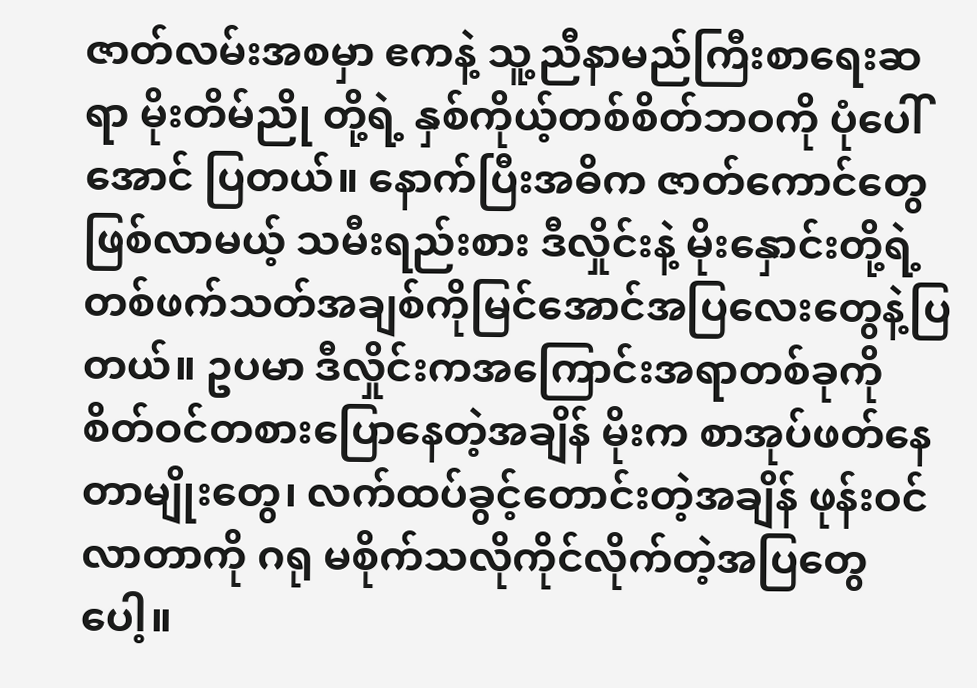ဇာတ်လမ်းအစမှာ ဧကနဲ့ သူ့ညီနာမည်ကြီးစာရေးဆရာ မိုးတိမ်ညို တို့ရဲ့ နှစ်ကိုယ့်တစ်စိတ်ဘဝကို ပုံပေါ်အောင် ပြတယ်။ နောက်ပြီးအဓိက ဇာတ်ကောင်တွေဖြစ်လာမယ့် သမီးရည်းစား ဒီလှိုင်းနဲ့ မိုးနှောင်းတို့ရဲ့ တစ်ဖက်သတ်အချစ်ကိုမြင်အောင်အပြလေးတွေနဲ့ပြတယ်။ ဥပမာ ဒီလှိုင်းကအကြောင်းအရာတစ်ခုကို စိတ်ဝင်တစားပြောနေတဲ့အချိန် မိုးက စာအုပ်ဖတ်နေတာမျိုးတွေ၊ လက်ထပ်ခွင့်တောင်းတဲ့အချိန် ဖုန်းဝင်လာတာကို ဂရု မစိုက်သလိုကိုင်လိုက်တဲ့အပြတွေပေါ့။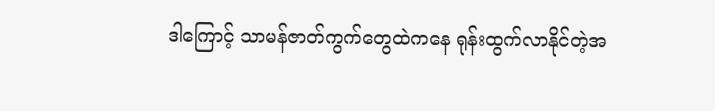ဒါကြောင့် သာမန်ဇာတ်ကွက်တွေထဲကနေ ရုန်းထွက်လာနိုင်တဲ့အ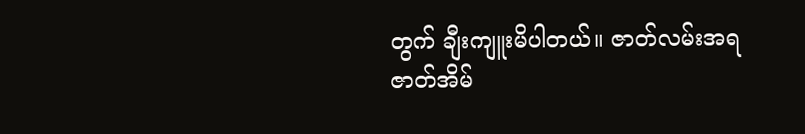တွက် ချီးကျူးမိပါတယ်။ ဇာတ်လမ်းအရ ဇာတ်အိမ်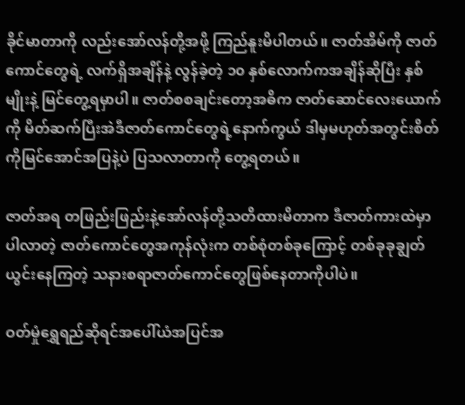ခိုင်မာတာကို လည်းအော်လန်တို့အဖို့ ကြည်နူးမိပါတယ်။ ဇာတ်အိမ်ကို ဇာတ်ကောင်တွေရဲ့ လက်ရှိအချိန်နဲ့ လွန်ခဲ့တဲ့ ၁၀ နှစ်လောက်ကအချိန်ဆိုပြီး နှစ်မျိုးနဲ့ မြင်တွေ့ရမှာပါ။ ဇာတ်စစချင်းတော့အဓိက ဇာတ်ဆောင်လေးယောက်ကို မိတ်ဆက်ပြီးအဲဒီဇာတ်ကောင်တွေရဲ့နောက်ကွယ် ဒါမှမဟုတ်အတွင်းစိတ်ကိုမြင်အောင်အပြနဲ့ပဲ ပြသလာတာကို တွေ့ရတယ်။

ဇာတ်အရ တဖြည်းဖြည်းနဲ့အော်လန်တို့သတိထားမိတာက ဒီဇာတ်ကားထဲမှာ ပါလာတဲ့ ဇာတ်ကောင်တွေအကုန်လုံးက တစ်စုံတစ်ခုကြောင့် တစ်ခုခုချွတ်ယွင်းနေကြတဲ့ သနားစရာဇာတ်ကောင်တွေဖြစ်နေတာကိုပါပဲ။

ဝတ်မှုံရွှေရည်ဆိုရင်အပေါ်ယံအပြင်အ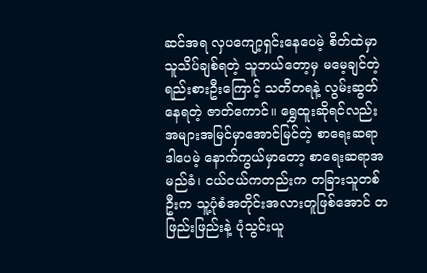ဆင်အရ လှပကျော့ရှင်းနေပေမဲ့ စိတ်ထဲမှာ သူသိပ်ချစ်ရတဲ့ သူဘယ်တော့မှ မမေ့ချင်တဲ့ ရည်းစားဦးကြောင့် သတိတရနဲ့ လွမ်းဆွတ်နေရတဲ့ ဇာတ်ကောင်။ ရွှေထူးဆိုရင်လည်းအများအမြင်မှာအောင်မြင်တဲ့ စာရေးဆရာ ဒါပေမဲ့ နောက်ကွယ်မှာတော့ စာရေးဆရာအမည်ခံ၊ ငယ်ငယ်ကတည်းက တခြားသူတစ်ဦးက သူ့ပုံစံအတိုင်းအလားတူဖြစ်အောင် တဖြည်းဖြည်းနဲ့ ပုံသွင်းယူ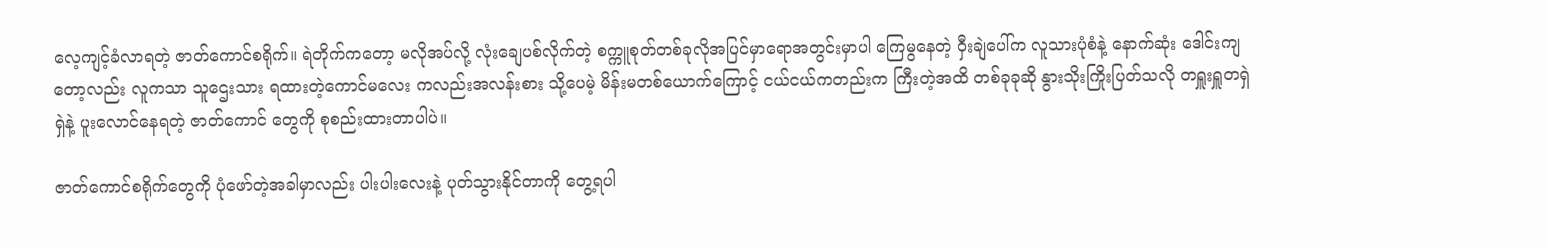လေ့ကျင့်ခံလာရတဲ့ ဇာတ်ကောင်စရိုက်။ ရဲတိုက်ကတော့ မလိုအပ်လို့ လုံးချေပစ်လိုက်တဲ့ စက္ကူစုတ်တစ်ခုလိုအပြင်မှာရောအတွင်းမှာပါ ကြေမွနေတဲ့ ဝှီးချဲပေါ်က လူသားပုံစံနဲ့ နောက်ဆုံး ဒေါင်းကျတော့လည်း လူကသာ သူဌေးသား ရထားတဲ့ကောင်မလေး ကလည်းအလန်းစား သို့ပေမဲ့ မိန်းမတစ်ယောက်ကြောင့် ငယ်ငယ်ကတည်းက ကြီးတဲ့အထိ တစ်ခုခုဆို နွားသိုးကြိုးပြတ်သလို တရှူးရှူတရှဲရှဲနဲ့ ပူးလောင်နေရတဲ့ ဇာတ်ကောင် တွေကို စုစည်းထားတာပါပဲ။

ဇာတ်ကောင်စရိုက်တွေကို ပုံဖော်တဲ့အခါမှာလည်း ပါးပါးလေးနဲ့ ပုတ်သွားနိုင်တာကို တွေ့ရပါ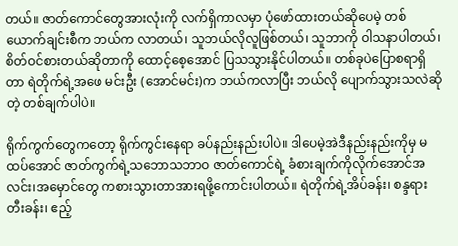တယ်။ ဇာတ်ကောင်တွေအားလုံးကို လက်ရှိကာလမှာ ပုံဖော်ထားတယ်ဆိုပေမဲ့ တစ်ယောက်ချင်းစီက ဘယ်က လာတယ်၊ သူဘယ်လိုလူဖြစ်တယ်၊ သူဘာကို ဝါသနာပါတယ်၊ စိတ်ဝင်စားတယ်ဆိုတာကို ထောင့်စေ့အောင် ပြသသွားနိုင်ပါတယ်။ တစ်ခုပဲပြောစရာရှိတာ ရဲတိုက်ရဲ့အဖေ မင်းဦး (အောင်မင်း)က ဘယ်ကလာပြီး ဘယ်လို ပျောက်သွားသလဲဆိုတဲ့ တစ်ချက်ပါပဲ။

ရိုက်ကွက်တွေကတော့ ရိုက်ကွင်းနေရာ ခပ်နည်းနည်းပါပဲ။ ဒါပေမဲ့အဲဒီနည်းနည်းကိုမှ မထပ်အောင် ဇာတ်ကွက်ရဲ့သဘောသဘာဝ ဇာတ်ကောင်ရဲ့ ခံစားချက်ကိုလိုက်အောင်အလင်း၊အမှောင်တွေ ကစားသွားတာအားရဖို့ကောင်းပါတယ်။ ရဲတိုက်ရဲ့အိပ်ခန်း၊ စန္ဒရားတီးခန်း၊ ဧည့်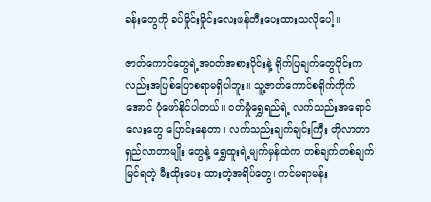ခန်းတွေကို ခပ်မှိုင်းမှိုင်းလေးဖန်တီးပေးထားသလိုပေါ့။

ဇာတ်ကောင်တွေရဲ့အဝတ်အစားပိုင်းနဲ့ ရိုက်ပြချက်တွေပိုင်းက လည်းအပြစ်ပြောစရာမရှိပါဘူး။ သူ့ဇာတ်ကောင်စရိုက်ကိုက်အောင် ပုံဖော်နိုင်ပါတယ်။ ဝတ်မှုံရွှေရည်ရဲ့ လက်သည်းအရောင်လေးတွေ ပြောင်းနေတာ၊ လက်သည်းချက်ချင်းကြီး တိုလာတာရှည်လာတာမျိုး တွေနဲ့ ရွှေထူးရဲ့မျက်မှန်ထဲက တစ်ချက်တစ်ချက်မြင်ရတဲ့ မီးထိုးပေး ထားတဲ့အရိပ်တွေ၊ ကင်မရာမန်း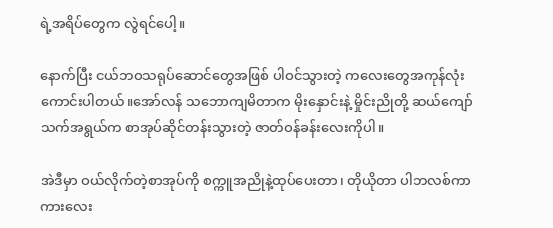ရဲ့အရိပ်တွေက လွဲရင်ပေါ့။

နောက်ပြီး ငယ်ဘဝသရုပ်ဆောင်တွေအဖြစ် ပါဝင်သွားတဲ့ ကလေးတွေအကုန်လုံး ကောင်းပါတယ်။အော်လန် သဘောကျမိတာက မိုးနှောင်းနဲ့ မှိုင်းညိုတို့ ဆယ်ကျော်သက်အရွယ်က စာအုပ်ဆိုင်တန်းသွားတဲ့ ဇာတ်ဝန်ခန်းလေးကိုပါ။

အဲဒီမှာ ဝယ်လိုက်တဲ့စာအုပ်ကို စက္ကူအညိုနဲ့ထုပ်ပေးတာ၊ တိုယိုတာ ပါဘလစ်ကာကားလေး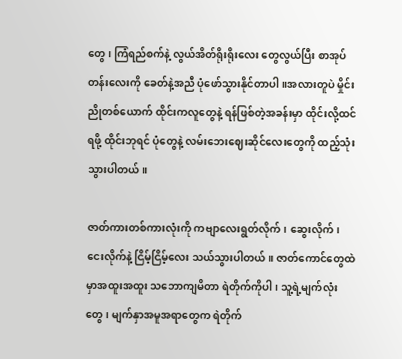တွေ၊ ကြံရည်စက်နဲ့ လွယ်အိတ်ရိုးရိုးလေး တွေလွယ်ပြီး စာအုပ်တန်းလေးကို ခေတ်နဲ့အညီ ပုံဖော်သွားနိုင်တာပါ။အလားတူပဲ မှိုင်းညိုတစ်ယောက် ထိုင်းကလူတွေနဲ့ ရန်ဖြစ်တဲ့အခန်းမှာ ထိုင်းလို့ထင်ရဖို့ ထိုင်းဘုရင် ပုံတွေနဲ့ လမ်းဘေးဈေးဆိုင်လေးတွေကို ထည့်သုံးသွားပါတယ်။

ဇာတ်ကားတစ်ကားလုံးကို ကဗျာလေးရွတ်လိုက်၊ ဆွေးလိုက်၊ ငေးလိုက်နဲ့ ငြိမ့်ငြိမ့်လေး သယ်သွားပါတယ်။ ဇာတ်ကောင်တွေထဲမှာအထူးအထူး သဘောကျမိတာ ရဲတိုက်ကိုပါ၊ သူ့ရဲ့မျက်လုံးတွေ၊ မျက်နှာအမူအရာတွေက ရဲတိုက်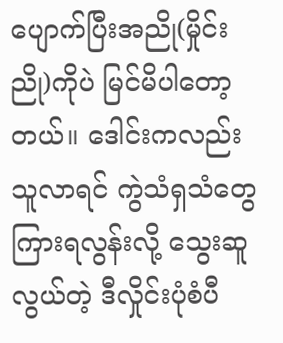ပျောက်ပြီးအညို(မှိုင်းညို)ကိုပဲ မြင်မိပါတော့ တယ်။ ဒေါင်းကလည်း သူလာရင် ကွဲသံရှသံတွေ ကြားရလွန်းလို့ သွေးဆူလွယ်တဲ့ ဒီလှိုင်းပုံစံပီ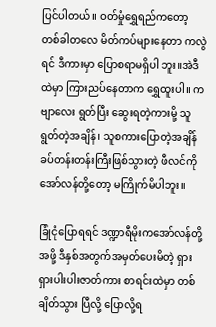ပြင်ပါတယ်။ ဝတ်မှုံရွှေရည်ကတော့ တစ်ခါတလေ မိတ်ကပ်များနေတာ ကလွဲရင် ဒီကားမှာ ပြောစရာမရှိပါ ဘူး။အဲဒီထဲမှာ ကြားညပ်နေတာက ရွှေထူးပါ။ ကဗျာလေး ရွတ်ပြီး ဆွေးရတဲ့ကားမို့ သူရွတ်တဲ့အချိန်၊ သူစကားပြောတဲ့အချိန် ခပ်တန်းတန်းကြီးဖြစ်သွားတဲ့ ဖီလင်ကိုအော်လန်တို့တော့ မကြိုက်မိပါဘူး။

ခြုံငုံပြောရရင် ဒဏ္ဍာရီမိုးကအော်လန်တို့အဖို့ ဒီနှစ်အတွက်အမှတ်ပေးမိတဲ့ ရှားရှားပါးပါးဇာတ်ကား စာရင်းထဲမှာ တစ်ချိတ်သွား ပြီလို့ ပြောလို့ရ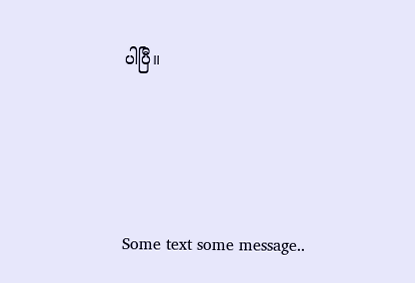ပါပြီ။




Some text some message..